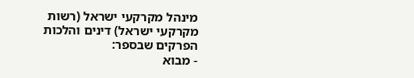מינהל מקרקעי ישראל (רשות מקרקעי ישראל) דינים והלכות
הפרקים שבספר:
- מבוא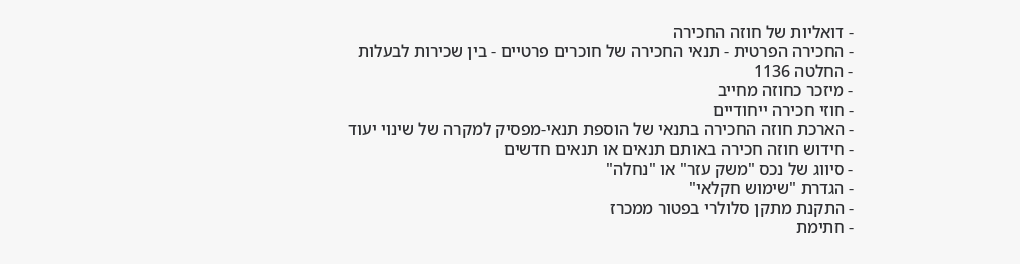- דואליות של חוזה החכירה
- החכירה הפרטית - תנאי החכירה של חוכרים פרטיים - בין שכירות לבעלות
- החלטה 1136
- מיזכר כחוזה מחייב
- חוזי חכירה ייחודיים
- הארכת חוזה החכירה בתנאי של הוספת תנאי-מפסיק למקרה של שינוי יעוד
- חידוש חוזה חכירה באותם תנאים או תנאים חדשים
- סיווג של נכס "משק עזר" או "נחלה"
- הגדרת "שימוש חקלאי"
- התקנת מתקן סלולרי בפטור ממכרז
- חתימת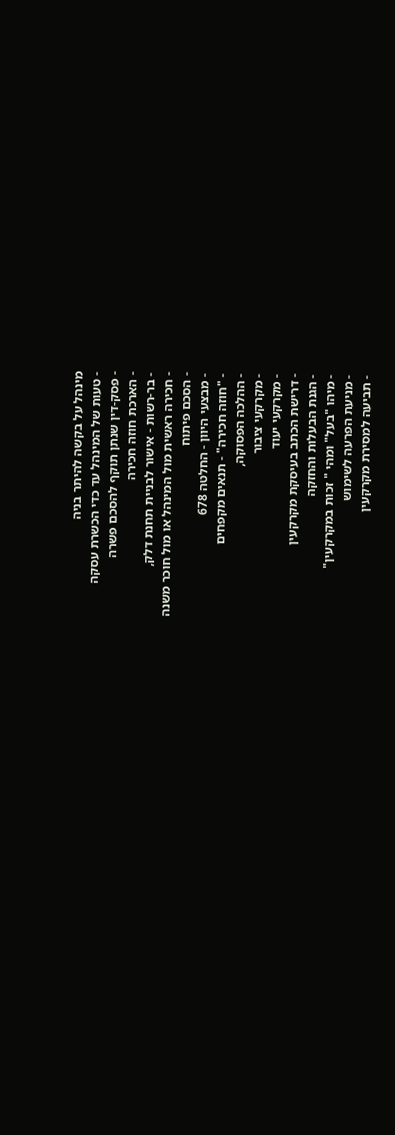מינהל על בקשה להיתר בניה
- טעות של המינהל עד כדי הכשרת עסקה
- פסק-דין שנתן תוקף להסכם פשרה
- הארכת חוזה חכירה
- בר-רשות - אישור לבניית תחנת דלק,
- חכירה ראשית מול המינהל או מול חוכר משנה
- הסכם פיתוח
- מבצעי היוון - החלטה 678
- "חוזה חכירה" - תנאים מקפחים
- ההלכה הפסוקה,
- מקרקעי ציבור
- מקרקעי יעוד
- דרישת הכתב בעיסקת מקרקעין
- הגנת הבעלות והחזקה
- מיהו "בעל" ומהי " זכות במקרקעין"
- מניעת הפרעה לשימוש
- תביעה למסירת מקרקעין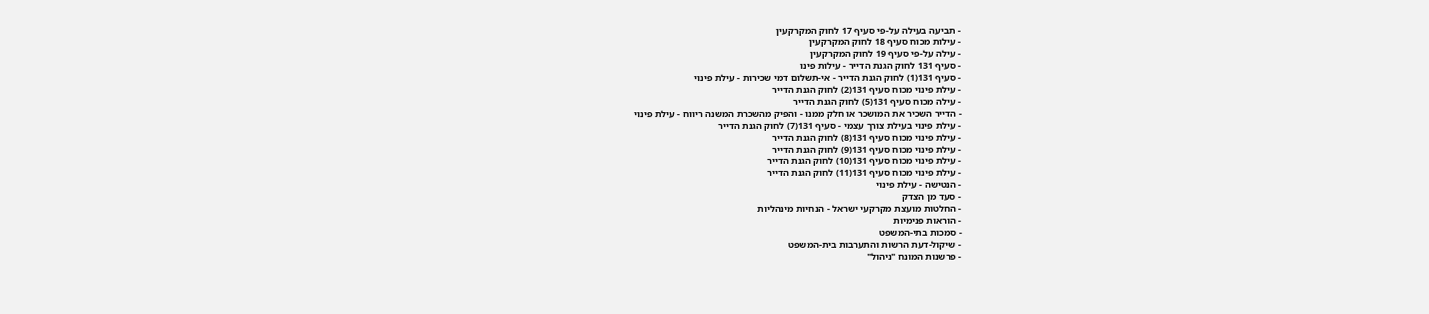- תביעה בעילה על-פי סעיף 17 לחוק המקרקעין
- עילות מכוח סעיף 18 לחוק המקרקעין
- עילה על-פי סעיף 19 לחוק המקרקעין
- סעיף 131 לחוק הגנת הדייר - עילות פינו
- סעיף 131(1) לחוק הגנת הדייר - אי-תשלום דמי שכירות - עילת פינוי
- עילת פינוי מכוח סעיף 131(2) לחוק הגנת הדייר
- עילה מכוח סעיף 131(5) לחוק הגנת הדייר
- הדייר השכיר את המושכר או חלק ממנו - והפיק מהשכרת המשנה ריווח - עילת פינוי
- עילת פינוי בעילת צורך עצמי - סעיף 131(7) לחוק הגנת הדייר
- עילת פינוי מכוח סעיף 131(8) לחוק הגנת הדייר
- עילת פינוי מכוח סעיף 131(9) לחוק הגנת הדייר
- עילת פינוי מכוח סעיף 131(10) לחוק הגנת הדייר
- עילת פינוי מכוח סעיף 131(11) לחוק הגנת הדייר
- הנטישה - עילת פינוי
- סעד מן הצדק
- החלטות מועצת מקרקעי ישראל - הנחיות מינהליות
- הוראות פנימיות
- סמכות בתי-המשפט
- שיקול-דעת הרשות והתערבות בית-המשפט
- פרשנות המונח "ניהול"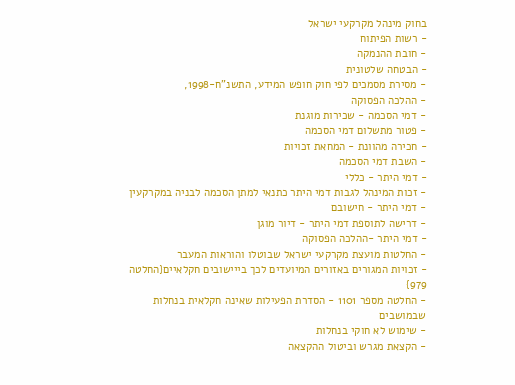בחוק מינהל מקרקעי ישראל
- רשות הפיתוח
- חובת ההנמקה
- הבטחה שלטונית
- מסירת מסמכים לפי חוק חופש המידע, התשנ"ח-1998,
- ההלכה הפסוקה
- דמי הסכמה - שכירות מוגנת
- פטור מתשלום דמי הסכמה
- חכירה מהוונת - המחאת זכויות
- השבת דמי הסכמה
- דמי היתר - כללי
- זכות המינהל לגבות דמי היתר כתנאי למתן הסכמה לבניה במקרקעין
- דמי היתר - חישובם
- דרישה לתוספת דמי היתר - דיור מוגן
- דמי היתר -ההלכה הפסוקה
- החלטות מועצת מקרקעי ישראל שבוטלו והוראות המעבר
- זכויות המגורים באזורים המיועדים לכך בייישובים חקלאיים{החלטה 979}
- החלטה מספר 1101 - הסדרת הפעילות שאינה חקלאית בנחלות שבמושבים
- שימוש לא חוקי בנחלות
- הקצאת מגרש וביטול ההקצאה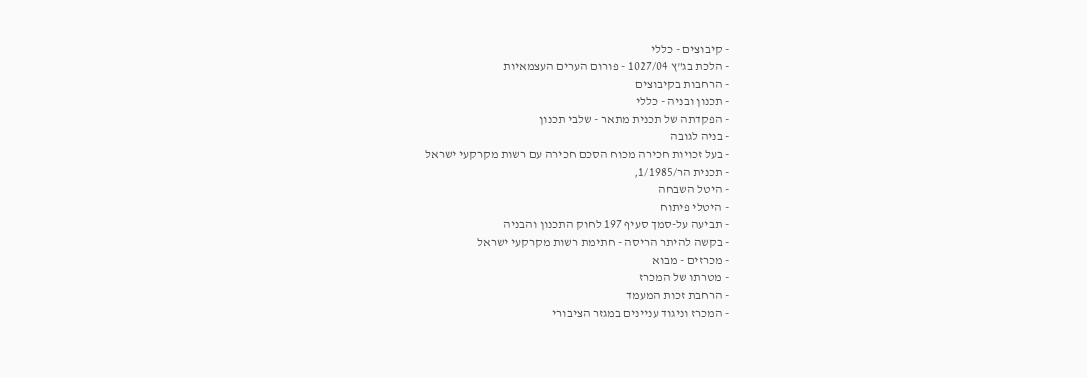- קיבוצים - כללי
- הלכת בג"ץ 1027/04 - פורום הערים העצמאיות
- הרחבות בקיבוצים
- תכנון ובניה - כללי
- הפקדתה של תכנית מתאר - שלבי תכנון
- בניה לגובה
- בעל זכויות חכירה מכוח הסכם חכירה עם רשות מקרקעי ישראל
- תכנית הר/1/1985,
- היטל השבחה
- היטלי פיתוח
- תביעה על-סמך סעיף 197 לחוק התכנון והבניה
- בקשה להיתר הריסה - חתימת רשות מקרקעי ישראל
- מכרזים - מבוא
- מטרתו של המכרז
- הרחבת זכות המעמד
- המכרז וניגוד עניינים במגזר הציבורי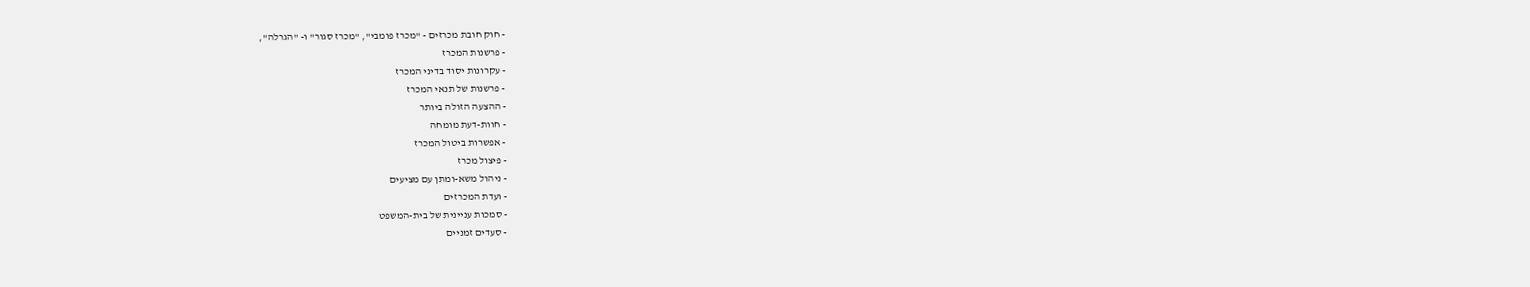- חוק חובת מכרזים - "מכרז פומבי", "מכרז סגור" ו- "הגרלה",
- פרשנות המכרז
- עקרונות יסוד בדיני המכרז
- פרשנות של תנאי המכרז
- ההצעה הזולה ביותר
- חוות-דעת מומחה
- אפשרות ביטול המכרז
- פיצול מכרז
- ניהול משא-ומתן עם מציעים
- ועדת המכרזים
- סמכות עניינית של בית-המשפט
- סעדים זמניים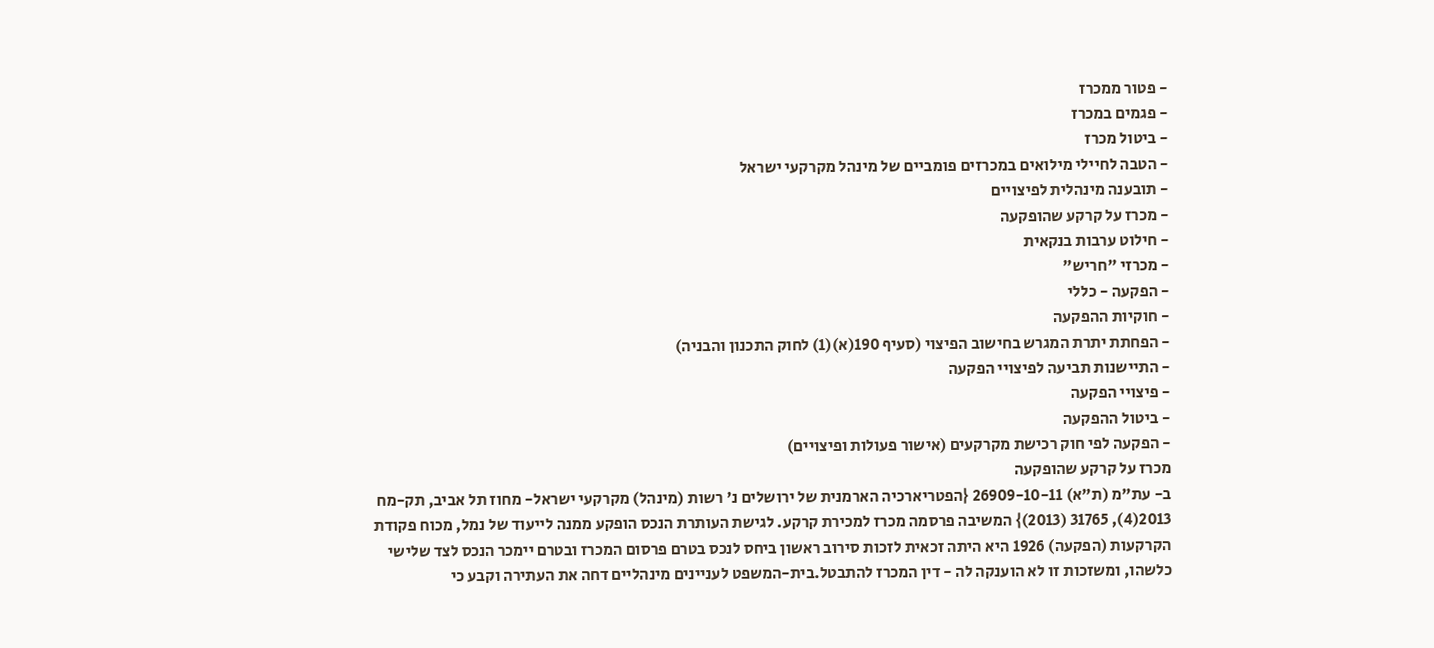- פטור ממכרז
- פגמים במכרז
- ביטול מכרז
- הטבה לחיילי מילואים במכרזים פומביים של מינהל מקרקעי ישראל
- תובענה מינהלית לפיצויים
- מכרז על קרקע שהופקעה
- חילוט ערבות בנקאית
- מכרזי "חריש"
- הפקעה - כללי
- חוקיות ההפקעה
- הפחתת יתרת המגרש בחישוב הפיצוי (סעיף 190(א)(1) לחוק התכנון והבניה)
- התיישנות תביעה לפיצויי הפקעה
- פיצויי הפקעה
- ביטול ההפקעה
- הפקעה לפי חוק רכישת מקרקעים (אישור פעולות ופיצויים)
מכרז על קרקע שהופקעה
ב- עת"מ (ת"א) 26909-10-11 {הפטריארכיה הארמנית של ירושלים נ' רשות (מינהל) מקרקעי ישראל- מחוז תל אביב, תק-מח 2013(4), 31765 (2013)} המשיבה פרסמה מכרז למכירת קרקע. לגישת העותרת הנכס הופקע ממנה לייעוד של נמל, מכוח פקודת הקרקעות (הפקעה) 1926 היא היתה זכאית לזכות סירוב ראשון ביחס לנכס בטרם פרסום המכרז ובטרם יימכר הנכס לצד שלישי כלשהו, ומשזכות זו לא הוענקה לה - דין המכרז להתבטל.בית-המשפט לעניינים מינהליים דחה את העתירה וקבע כי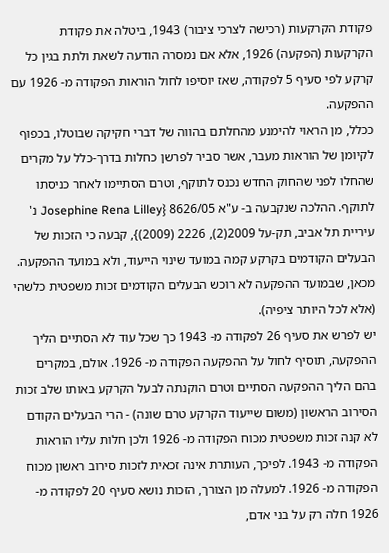פקודת הקרקעות (רכישה לצרכי ציבור) 1943, ביטלה את פקודת הקרקעות (הפקעה) 1926, אלא אם נמסרה הודעה לשאת ולתת בגין כל קרקע לפי סעיף 5 לפקודה, שאז יוסיפו לחול הוראות הפקודה מ- 1926 עם ההפקעה.
ככלל, מן הראוי להימנע מהחלתם בהווה של דברי חקיקה שבוטלו, בכפוף לקיומן של הוראות מעבר, אשר סביר לפרשן כחלות בדרך-כלל על מקרים שהחלו לפני שהחוק החדש נכנס לתוקף, וטרם הסתיימו לאחר כניסתו לתוקף. ההלכה שנקבעה ב- ע"א 8626/05 {Josephine Rena Lilley נ' עיריית תל אביב, תק-על 2009(2), 2226 (2009)}, קבעה כי הזכות של הבעלים הקודמים בקרקע קמה במועד שינוי הייעוד, ולא במועד ההפקעה. מכאן, שבמועד ההפקעה לא רוכש הבעלים הקודמים זכות משפטית כלשהי (אלא לכל היותר ציפיה).
יש לפרש את סעיף 26 לפקודה מ- 1943 כך שכל עוד לא הסתיים הליך ההפקעה, תוסיף לחול על ההפקעה הפקודה מ- 1926. אולם, במקרים בהם הליך ההפקעה הסתיים וטרם הוקנתה לבעל הקרקע באותו שלב זכות הסירוב הראשון (משום שייעוד הקרקע טרם שונה) - הרי הבעלים הקודם לא קנה זכות משפטית מכוח הפקודה מ- 1926 ולכן חלות עליו הוראות הפקודה מ- 1943. לפיכך, העותרת אינה זכאית לזכות סירוב ראשון מכוח הפקודה מ- 1926. למעלה מן הצורך, הזכות נושא סעיף 20 לפקודה מ- 1926 חלה רק על בני אדם,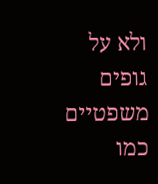ולא על גופים משפטיים כמו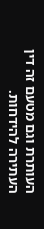העותרת וגם מטעם זה דין העתירה להידחות.